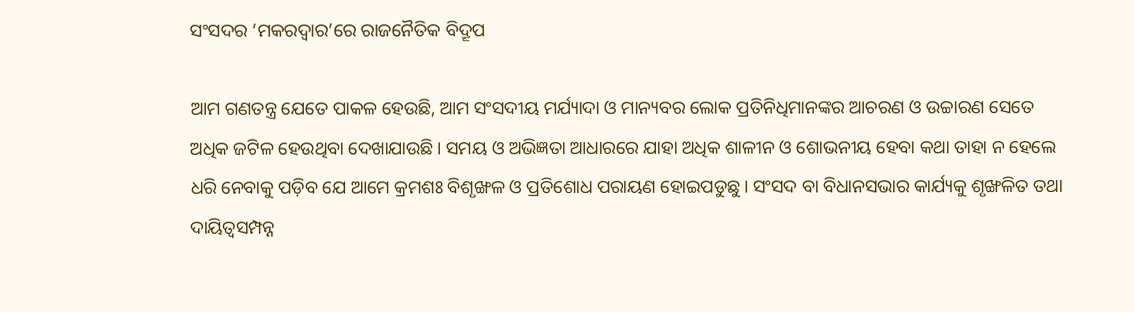ସଂସଦର ‘ମକରଦ୍ୱାର’ରେ ରାଜନୈତିକ ବିଦ୍ରୂପ

ଆମ ଗଣତନ୍ତ୍ର ଯେତେ ପାକଳ ହେଉଛି, ଆମ ସଂସଦୀୟ ମର୍ଯ୍ୟାଦା ଓ ମାନ୍ୟବର ଲୋକ ପ୍ରତିନିଧିମାନଙ୍କର ଆଚରଣ ଓ ଉଚ୍ଚାରଣ ସେତେ ଅଧିକ ଜଟିଳ ହେଉଥିବା ଦେଖାଯାଉଛି। ସମୟ ଓ ଅଭିଜ୍ଞତା ଆଧାରରେ ଯାହା ଅଧିକ ଶାଳୀନ ଓ ଶୋଭନୀୟ ହେବା କଥା ତାହା ନ ହେଲେ ଧରି ନେବାକୁ ପଡ଼ିବ ଯେ ଆମେ କ୍ରମଶଃ ବିଶୃଙ୍ଖଳ ଓ ପ୍ରତିଶୋଧ ପରାୟଣ ହୋଇପଡୁଛୁ। ସଂସଦ ବା ବିଧାନସଭାର କାର୍ଯ୍ୟକୁ ଶୃଙ୍ଖଳିତ ତଥା ଦାୟିତ୍ୱସମ୍ପନ୍ନ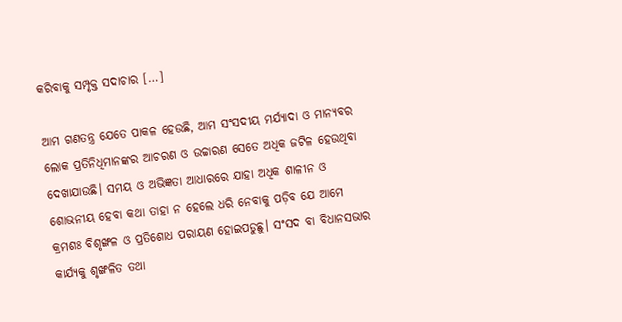କରିବାକୁ ସମ୍ପୃକ୍ତ ସଦାଚାର […]

ଆମ ଗଣତନ୍ତ୍ର ଯେତେ ପାକଳ ହେଉଛି, ଆମ ସଂସଦୀୟ ମର୍ଯ୍ୟାଦା ଓ ମାନ୍ୟବର ଲୋକ ପ୍ରତିନିଧିମାନଙ୍କର ଆଚରଣ ଓ ଉଚ୍ଚାରଣ ସେତେ ଅଧିକ ଜଟିଳ ହେଉଥିବା ଦେଖାଯାଉଛି। ସମୟ ଓ ଅଭିଜ୍ଞତା ଆଧାରରେ ଯାହା ଅଧିକ ଶାଳୀନ ଓ ଶୋଭନୀୟ ହେବା କଥା ତାହା ନ ହେଲେ ଧରି ନେବାକୁ ପଡ଼ିବ ଯେ ଆମେ କ୍ରମଶଃ ବିଶୃଙ୍ଖଳ ଓ ପ୍ରତିଶୋଧ ପରାୟଣ ହୋଇପଡୁଛୁ। ସଂସଦ ବା ବିଧାନସଭାର କାର୍ଯ୍ୟକୁ ଶୃଙ୍ଖଳିତ ତଥା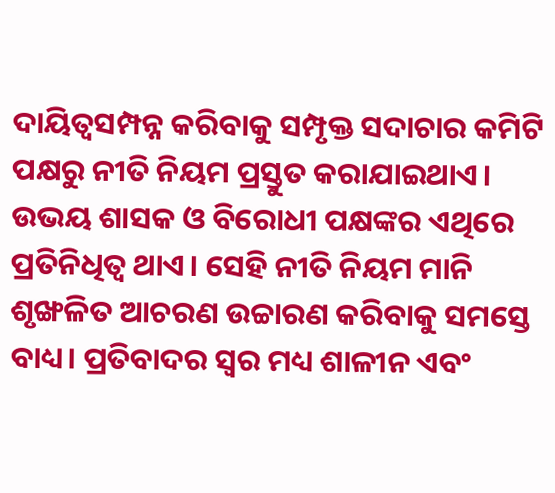ଦାୟିତ୍ୱସମ୍ପନ୍ନ କରିବାକୁ ସମ୍ପୃକ୍ତ ସଦାଚାର କମିଟି ପକ୍ଷରୁ ନୀତି ନିୟମ ପ୍ରସ୍ତୁତ କରାଯାଇଥାଏ। ଉଭୟ ଶାସକ ଓ ବିରୋଧୀ ପକ୍ଷଙ୍କର ଏଥିରେ ପ୍ରତିନିଧିତ୍ୱ ଥାଏ। ସେହି ନୀତି ନିୟମ ମାନି ଶୃଙ୍ଖଳିତ ଆଚରଣ ଉଚ୍ଚାରଣ କରିବାକୁ ସମସ୍ତେ ବାଧ୍ୟ। ପ୍ରତିବାଦର ସ୍ୱର ମଧ୍ୟ ଶାଳୀନ ଏବଂ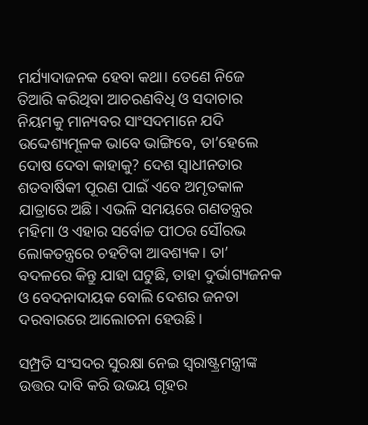ମର୍ଯ୍ୟାଦାଜନକ ହେବା କଥା। ତେଣେ ନିଜେ ତିଆରି କରିଥିବା ଆଚରଣବିଧି ଓ ସଦାଚାର ନିୟମକୁ ମାନ୍ୟବର ସାଂସଦମାନେ ଯଦି ଉଦ୍ଦେଶ୍ୟମୂଳକ ଭାବେ ଭାଙ୍ଗିବେ, ତା’ହେଲେ ଦୋଷ ଦେବା କାହାକୁ? ଦେଶ ସ୍ୱାଧୀନତାର ଶତବାର୍ଷିକୀ ପୂରଣ ପାଇଁ ଏବେ ଅମୃତକାଳ ଯାତ୍ରାରେ ଅଛି। ଏଭଳି ସମୟରେ ଗଣତନ୍ତ୍ରର ମହିମା ଓ ଏହାର ସର୍ବୋଚ୍ଚ ପୀଠର ସୌରଭ ଲୋକତନ୍ତ୍ରରେ ଚହଟିବା ଆବଶ୍ୟକ। ତା’ ବଦଳରେ କିନ୍ତୁ ଯାହା ଘଟୁଛି, ତାହା ଦୁର୍ଭାଗ୍ୟଜନକ ଓ ବେଦନାଦାୟକ ବୋଲି ଦେଶର ଜନତା ଦରବାରରେ ଆଲୋଚନା ହେଉଛି।

ସମ୍ପ୍ରତି ସଂସଦର ସୁରକ୍ଷା ନେଇ ସ୍ୱରାଷ୍ଟ୍ରମନ୍ତ୍ରୀଙ୍କ ଉତ୍ତର ଦାବି କରି ଉଭୟ ଗୃହର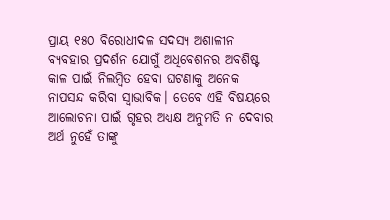ପ୍ରାୟ ୧୫୦ ବିରୋଧୀଦଳ ସଦସ୍ୟ ଅଶାଳୀନ ବ୍ୟବହାର ପ୍ରଦର୍ଶନ ଯୋଗୁଁ ଅଧିବେଶନର ଅବଶିଷ୍ଟ କାଳ ପାଇଁ ନିଲମ୍ବିତ ହେବା ଘଟଣାକୁ ଅନେକ ନାପସନ୍ଦ କରିବା ସ୍ୱାଭାବିକ। ତେବେ ଏହି ବିଷୟରେ ଆଲୋଚନା ପାଇଁ ଗୃହର ଅଧ୍ୟକ୍ଷ ଅନୁମତି ନ ଦେବାର ଅର୍ଥ ନୁହେଁ ତାଙ୍କୁ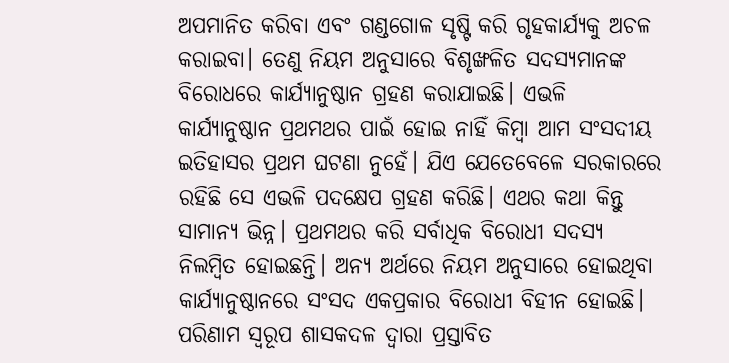ଅପମାନିତ କରିବା ଏବଂ ଗଣ୍ଡଗୋଳ ସୃଷ୍ଟି କରି ଗୃହକାର୍ଯ୍ୟକୁ ଅଚଳ କରାଇବା। ତେଣୁ ନିୟମ ଅନୁସାରେ ବିଶୃଙ୍ଖଳିତ ସଦସ୍ୟମାନଙ୍କ ବିରୋଧରେ କାର୍ଯ୍ୟାନୁଷ୍ଠାନ ଗ୍ରହଣ କରାଯାଇଛି। ଏଭଳି କାର୍ଯ୍ୟାନୁଷ୍ଠାନ ପ୍ରଥମଥର ପାଇଁ ହୋଇ ନାହିଁ କିମ୍ବା ଆମ ସଂସଦୀୟ ଇତିହାସର ପ୍ରଥମ ଘଟଣା ନୁହେଁ। ଯିଏ ଯେତେବେଳେ ସରକାରରେ ରହିଛି ସେ ଏଭଳି ପଦକ୍ଷେପ ଗ୍ରହଣ କରିଛି। ଏଥର କଥା କିନ୍ତୁ ସାମାନ୍ୟ ଭିନ୍ନ। ପ୍ରଥମଥର କରି ସର୍ବାଧିକ ବିରୋଧୀ ସଦସ୍ୟ ନିଲମ୍ବିତ ହୋଇଛନ୍ତି। ଅନ୍ୟ ଅର୍ଥରେ ନିୟମ ଅନୁସାରେ ହୋଇଥିବା କାର୍ଯ୍ୟାନୁଷ୍ଠାନରେ ସଂସଦ ଏକପ୍ରକାର ବିରୋଧୀ ବିହୀନ ହୋଇଛି। ପରିଣାମ ସ୍ୱରୂପ ଶାସକଦଳ ଦ୍ୱାରା ପ୍ରସ୍ତାବିତ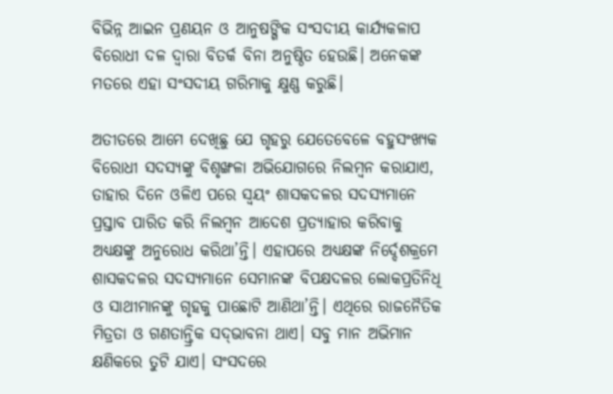ବିଭିନ୍ନ ଆଇନ ପ୍ରଣୟନ ଓ ଆନୁଷଙ୍ଗିକ ସଂସଦୀୟ କାର୍ଯ୍ୟକଳାପ ବିରୋଧୀ ଦଳ ଦ୍ୱାରା ବିତର୍କ ବିନା ଅନୁଷ୍ଠିତ ହେଉଛି। ଅନେକଙ୍କ ମତରେ ଏହା ସଂସଦୀୟ ଗରିମାକୁ କ୍ଷୁଣ୍ଣ କରୁଛି।

ଅତୀତରେ ଆମେ ଦେଖିଛୁ ଯେ ଗୃହରୁ ଯେତେବେଳେ ବହୁସଂଖ୍ୟକ ବିରୋଧୀ ସଦସ୍ୟଙ୍କୁ ବିଶୃଙ୍ଖଳା ଅଭିଯୋଗରେ ନିଲମ୍ବନ କରାଯାଏ, ତାହାର ଦିନେ ଓଳିଏ ପରେ ସ୍ୱୟଂ ଶାସକଦଳର ସଦସ୍ୟମାନେ ପ୍ରସ୍ତାବ ପାରିତ କରି ନିଲମ୍ବନ ଆଦେଶ ପ୍ରତ୍ୟାହାର କରିବାକୁ ଅଧ୍ୟକ୍ଷଙ୍କୁ ଅନୁରୋଧ କରିଥା’ନ୍ତି। ଏହାପରେ ଅଧ୍ୟକ୍ଷଙ୍କ ନିର୍ଦ୍ଦେଶକ୍ରମେ ଶାସକଦଳର ସଦସ୍ୟମାନେ ସେମାନଙ୍କ ବିପକ୍ଷଦଳର ଲୋକପ୍ରତିନିଧି ଓ ସାଥୀମାନଙ୍କୁ ଗୃହକୁ ପାଛୋଟି ଆଣିଥା’ନ୍ତି। ଏଥିରେ ରାଜନୈତିକ ମିତ୍ରତା ଓ ଗଣତାନ୍ତ୍ରିକ ସଦ୍‌‌ଭାବନା ଥାଏ। ସବୁ ମାନ ଅଭିମାନ କ୍ଷଣିକରେ ତୁଟି ଯାଏ। ସଂସଦରେ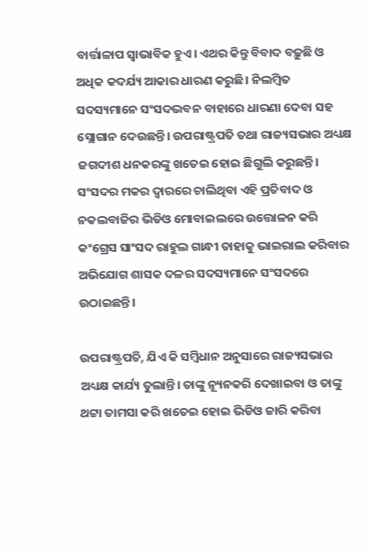ବାର୍ତ୍ତାଳାପ ସ୍ୱାଭାବିକ ହୁଏ। ଏଥର କିନ୍ତୁ ବିବାଦ ବଢ଼ୁଛି ଓ ଅଧିକ କଦର୍ଯ୍ୟ ଆକାର ଧାରଣ କରୁଛି। ନିଲମ୍ବିତ ସଦସ୍ୟମାନେ ସଂସଦଭବନ ବାହାରେ ଧାରଣା ଦେବା ସହ ସ୍ଲୋଗାନ ଦେଉଛନ୍ତି। ଉପରାଷ୍ଟ୍ରପତି ତଥା ରାଜ୍ୟସଭାର ଅଧ୍ୟକ୍ଷ ଜଗଦୀଶ ଧନକରଙ୍କୁ ଖତେଇ ହୋଇ ଛିଗୁଲି କରୁଛନ୍ତି। ସଂସଦର ମକର ଦ୍ୱାରରେ ଚାଲିଥିବା ଏହି ପ୍ରତିବାଦ ଓ ନକଲବାଜିର ଭିଡିଓ ମୋବାଇଲରେ ଉତ୍ତୋଳନ କରି କଂଗ୍ରେସ ସାଂସଦ ରାହୁଲ ଗାନ୍ଧୀ ତାହାକୁ ଭାଇରାଲ କରିବାର ଅଭିଯୋଗ ଶାସକ ଦଳର ସଦସ୍ୟମାନେ ସଂସଦରେ ଉଠାଇଛନ୍ତି।

ଉପରାଷ୍ଟ୍ରପତି, ଯିଏ କି ସମ୍ବିଧାନ ଅନୁସାରେ ରାଜ୍ୟସଭାର ଅଧ୍ୟକ୍ଷ କାର୍ଯ୍ୟ ତୁଲାନ୍ତି। ତାଙ୍କୁ ନ୍ୟୂନକରି ଦେଖାଇବା ଓ ତାଙ୍କୁ ଥଟ୍ଟା ତାମସା କରି ଖତେଇ ହୋଇ ଭିଡିଓ ଜାରି କରିବା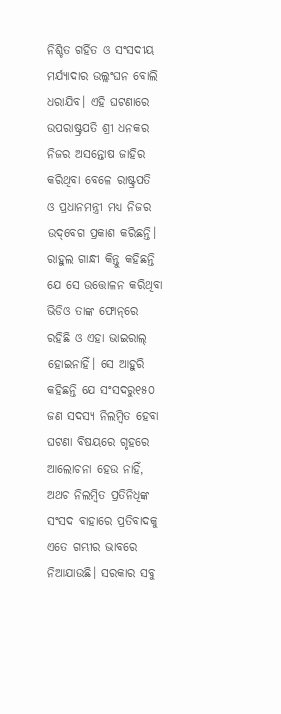ନିଶ୍ଚିତ ଗର୍ହିତ ଓ ସଂସଦୀୟ ମର୍ଯ୍ୟାଦାର ଉଲ୍ଲଂଘନ ବୋଲି ଧରାଯିବ। ଏହି ଘଟଣାରେ ଉପରାଷ୍ଟ୍ରପତି ଶ୍ରୀ ଧନକର ନିଜର ଅସନ୍ତୋଷ ଜାହିର କରିଥିବା ବେଳେ ରାଷ୍ଟ୍ରପତି ଓ ପ୍ରଧାନମନ୍ତ୍ରୀ ମଧ୍ୟ ନିଜର ଉଦ୍‌‌ବେଗ ପ୍ରକାଶ କରିଛନ୍ତି। ରାହୁଲ ଗାନ୍ଧୀ କିନ୍ତୁ କହିଛନ୍ତି ଯେ ସେ ଉତ୍ତୋଳନ କରିଥିବା ଭିଡିଓ ତାଙ୍କ ଫୋନ୍‌‌ରେ ରହିଛି ଓ ଏହା ଭାଇରାଲ୍‌‌ ହୋଇନାହିଁ। ସେ ଆହୁରି କହିଛନ୍ତି ଯେ ସଂସଦରୁ୧୫୦ ଜଣ ସଦସ୍ୟ ନିଲମ୍ବିତ ହେବା ଘଟଣା ବିଷୟରେ ଗୃହରେ ଆଲୋଚନା ହେଉ ନାହିଁ, ଅଥଚ ନିଲମ୍ବିତ ପ୍ରତିନିଧିଙ୍କ ସଂସଦ ବାହାରେ ପ୍ରତିବାଦକୁ ଏତେ ଗମ୍ଭୀର ଭାବରେ ନିଆଯାଉଛି। ସରକାର ସବୁ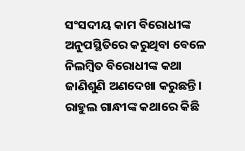ସଂସଦୀୟ କାମ ବିରୋଧୀଙ୍କ ଅନୁପସ୍ଥିତିରେ କରୁଥିବା ବେଳେ ନିଲମ୍ବିତ ବିରୋଧୀଙ୍କ କଥା ଜାଣିଶୁଣି ଅଣଦେଖା କରୁଛନ୍ତି। ରାହୁଲ ଗାନ୍ଧୀଙ୍କ କଥାରେ କିଛି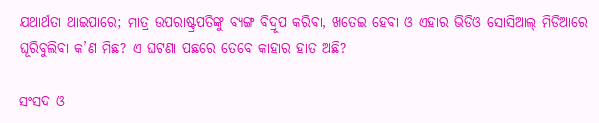ଯଥାର୍ଥତା ଥାଇପାରେ; ମାତ୍ର ଉପରାଷ୍ଟ୍ରପତିଙ୍କୁ ବ୍ୟଙ୍ଗ ବିଦ୍ରୂପ କରିବା, ଖତେଇ ହେବା ଓ ଏହାର ଭିଡିଓ ସୋସିଆଲ୍‌‌ ମିଡିଆରେ ଘୂରିବୁଲିବା କ’ଣ ମିଛ? ଏ ଘଟଣା ପଛରେ ତେବେ କାହାର ହାତ ଅଛି?

ସଂସଦ ଓ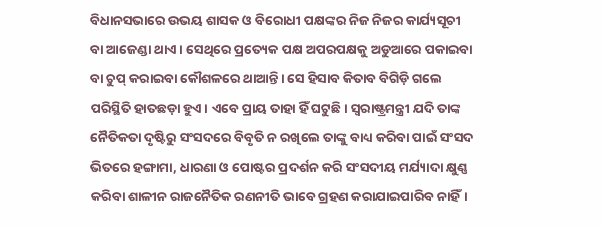ବିଧାନସଭାରେ ଉଭୟ ଶାସକ ଓ ବିରୋଧୀ ପକ୍ଷଙ୍କର ନିଜ ନିଜର କାର୍ଯ୍ୟସୂଚୀ ବା ଆଜେଣ୍ଡା ଥାଏ। ସେଥିରେ ପ୍ରତ୍ୟେକ ପକ୍ଷ ଅପରପକ୍ଷକୁ ଅଡୁଆରେ ପକାଇବା ବା ଚୁପ୍‌‌ କରାଇବା କୌଶଳରେ ଥାଆନ୍ତି। ସେ ହିସାବ କିତାବ ବିଗିଡ଼ି ଗଲେ ପରିସ୍ଥିତି ହାତଛଡ଼ା ହୁଏ। ଏବେ ପ୍ରାୟ ତାହା ହିଁ ଘଟୁଛି। ସ୍ୱରାଷ୍ଟ୍ରମନ୍ତ୍ରୀ ଯଦି ତାଙ୍କ ନୈତିକତା ଦୃଷ୍ଟିରୁ ସଂସଦରେ ବିବୃତି ନ ରଖିଲେ ତାଙ୍କୁ ବାଧ୍ୟ କରିବା ପାଇଁ ସଂସଦ ଭିତରେ ହଙ୍ଗାମା, ଧାରଣା ଓ ପୋଷ୍ଟର ପ୍ରଦର୍ଶନ କରି ସଂସଦୀୟ ମର୍ଯ୍ୟାଦା କ୍ଷୁଣ୍ଣ କରିବା ଶାଳୀନ ରାଜନୈତିକ ରଣନୀତି ଭାବେ ଗ୍ରହଣ କରାଯାଇପାରିବ ନାହିଁ।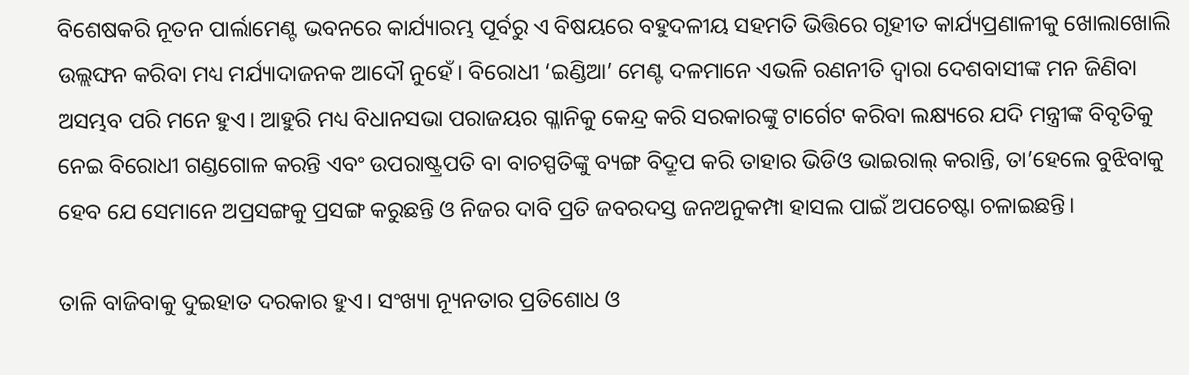ବିଶେଷକରି ନୂତନ ପାର୍ଲାମେଣ୍ଟ ଭବନରେ କାର୍ଯ୍ୟାରମ୍ଭ ପୂର୍ବରୁ ଏ ବିଷୟରେ ବହୁଦଳୀୟ ସହମତି ଭିତ୍ତିରେ ଗୃହୀତ କାର୍ଯ୍ୟପ୍ରଣାଳୀକୁ ଖୋଲାଖୋଲି ଉଲ୍ଲଙ୍ଘନ କରିବା ମଧ୍ୟ ମର୍ଯ୍ୟାଦାଜନକ ଆଦୌ ନୁହେଁ। ବିରୋଧୀ ‘ଇଣ୍ଡିଆ’ ମେଣ୍ଟ ଦଳମାନେ ଏଭଳି ରଣନୀତି ଦ୍ୱାରା ଦେଶବାସୀଙ୍କ ମନ ଜିଣିବା ଅସମ୍ଭବ ପରି ମନେ ହୁଏ। ଆହୁରି ମଧ୍ୟ ବିଧାନସଭା ପରାଜୟର ଗ୍ଳାନିକୁ କେନ୍ଦ୍ର କରି ସରକାରଙ୍କୁ ଟାର୍ଗେଟ କରିବା ଲକ୍ଷ୍ୟରେ ଯଦି ମନ୍ତ୍ରୀଙ୍କ ବିବୃତିକୁ ନେଇ ବିରୋଧୀ ଗଣ୍ଡଗୋଳ କରନ୍ତି ଏବଂ ଉପରାଷ୍ଟ୍ରପତି ବା ବାଚସ୍ପତିଙ୍କୁ ବ୍ୟଙ୍ଗ ବିଦ୍ରୂପ କରି ତାହାର ଭିଡିଓ ଭାଇରାଲ୍‌‌ କରାନ୍ତି, ତା’ହେଲେ ବୁଝିବାକୁ ହେବ ଯେ ସେମାନେ ଅପ୍ରସଙ୍ଗକୁ ପ୍ରସଙ୍ଗ କରୁଛନ୍ତି ଓ ନିଜର ଦାବି ପ୍ରତି ଜବରଦସ୍ତ ଜନଅନୁକମ୍ପା ହାସଲ ପାଇଁ ଅପଚେଷ୍ଟା ଚଳାଇଛନ୍ତି।

ତାଳି ବାଜିବାକୁ ଦୁଇହାତ ଦରକାର ହୁଏ। ସଂଖ୍ୟା ନ୍ୟୂନତାର ପ୍ରତିଶୋଧ ଓ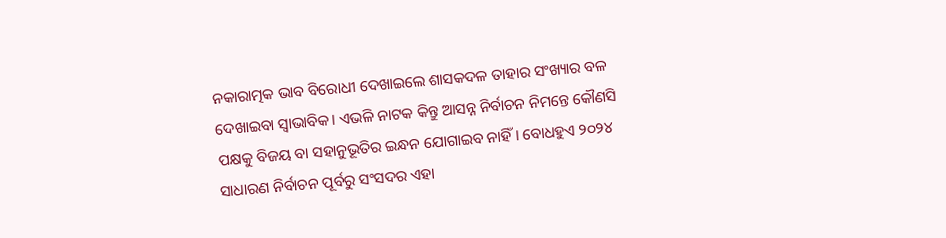ନକାରାତ୍ମକ ଭାବ ବିରୋଧୀ ଦେଖାଇଲେ ଶାସକଦଳ ତାହାର ସଂଖ୍ୟାର ବଳ ଦେଖାଇବା ସ୍ୱାଭାବିକ। ଏଭଳି ନାଟକ କିନ୍ତୁ ଆସନ୍ନ ନିର୍ବାଚନ ନିମନ୍ତେ କୌଣସି ପକ୍ଷକୁ ବିଜୟ ବା ସହାନୁଭୂତିର ଇନ୍ଧନ ଯୋଗାଇବ ନାହିଁ। ବୋଧହୁଏ ୨୦୨୪ ସାଧାରଣ ନିର୍ବାଚନ ପୂର୍ବରୁ ସଂସଦର ଏହା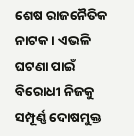ଶେଷ ରାଜନୈତିକ ନାଟକ। ଏଭଳି ଘଟଣା ପାଇଁ ବିରୋଧୀ ନିଜକୁ ସମ୍ପୂର୍ଣ୍ଣ ଦୋଷମୁକ୍ତ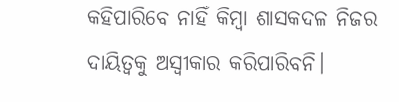କହିପାରିବେ ନାହିଁ କିମ୍ବା ଶାସକଦଳ ନିଜର ଦାୟିତ୍ୱକୁ ଅସ୍ୱୀକାର କରିପାରିବନି।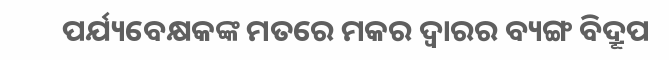ପର୍ଯ୍ୟବେକ୍ଷକଙ୍କ ମତରେ ମକର ଦ୍ୱାରର ବ୍ୟଙ୍ଗ ବିଦ୍ରୂପ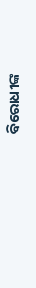ବିରୋଧୀଙ୍କ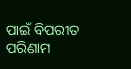ପାଇଁ ବିପରୀତ ପରିଣାମ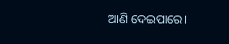ଆଣି ଦେଇପାରେ।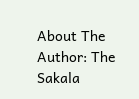About The Author: The Sakala